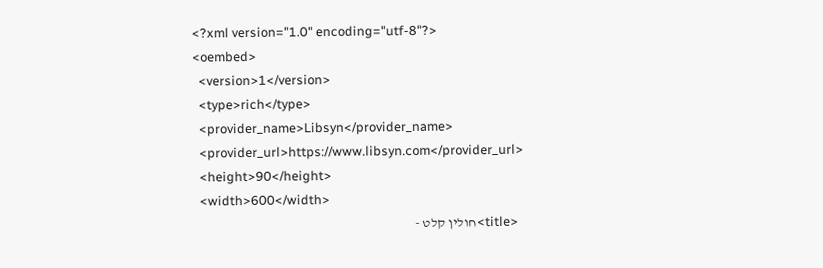<?xml version="1.0" encoding="utf-8"?>
<oembed>
  <version>1</version>
  <type>rich</type>
  <provider_name>Libsyn</provider_name>
  <provider_url>https://www.libsyn.com</provider_url>
  <height>90</height>
  <width>600</width>
  <title>חולין קלט -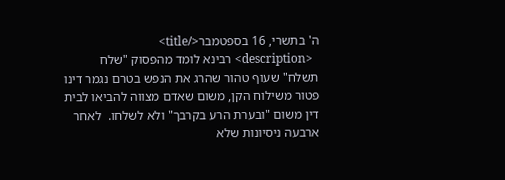ה' בתשרי, 16 בספטמבר</title>
  <description> רבינא לומד מהפסוק "שלח תשלח" שעוף טהור שהרג את הנפש בטרם נגמר דינו פטור משילוח הקן, משום שאדם מצווה להביאו לבית דין משום "ובערת הרע בקרבך" ולא לשלחו.  לאחר ארבעה ניסיונות שלא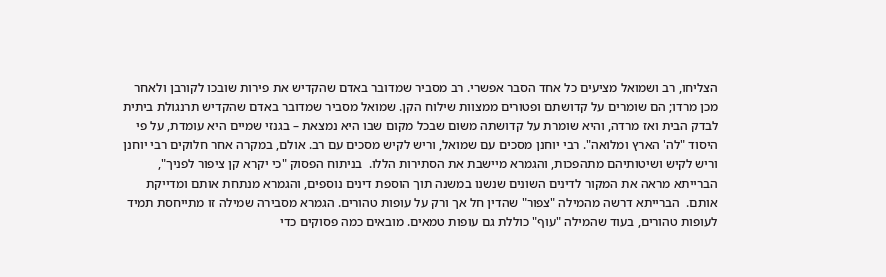הצליחו, רב ושמואל מציעים כל אחד הסבר אפשרי. רב מסביר שמדובר באדם שהקדיש את פירות שובכו לקורבן ולאחר מכן מרדו; הם שומרים על קדושתם ופטורים ממצוות שילוח הקן. שמואל מסביר שמדובר באדם שהקדיש תרנגולת ביתית לבדק הבית ואז מרדה, והיא שומרת על קדושתה משום שבכל מקום שבו היא נמצאת – בגנזי שמיים היא עומדת, על פי היסוד "לה' הארץ ומלואה". רבי יוחנן מסכים עם שמואל, וריש לקיש מסכים עם רב. אולם, במקרה אחר חלוקים רבי יוחנן וריש לקיש ושיטותיהם מתהפכות, והגמרא מיישבת את הסתירות הללו.  בניתוח הפסוק "כי יקרא קן ציפור לפניך", הברייתא מראה את המקור לדינים השונים שנשנו במשנה תוך הוספת דינים נוספים, והגמרא מנתחת אותם ומדייקת אותם.  הברייתא דרשה מהמילה "צפור" שהדין חל אך ורק על עופות טהורים. הגמרא מסבירה שמילה זו מתייחסת תמיד לעופות טהורים, בעוד שהמילה "עוף" כוללת גם עופות טמאים. מובאים כמה פסוקים כדי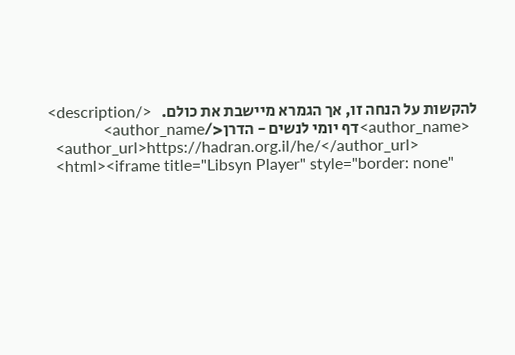להקשות על הנחה זו, אך הגמרא מיישבת את כולם.   </description>
  <author_name>דף יומי לנשים - הדרן</author_name>
  <author_url>https://hadran.org.il/he/</author_url>
  <html><iframe title="Libsyn Player" style="border: none"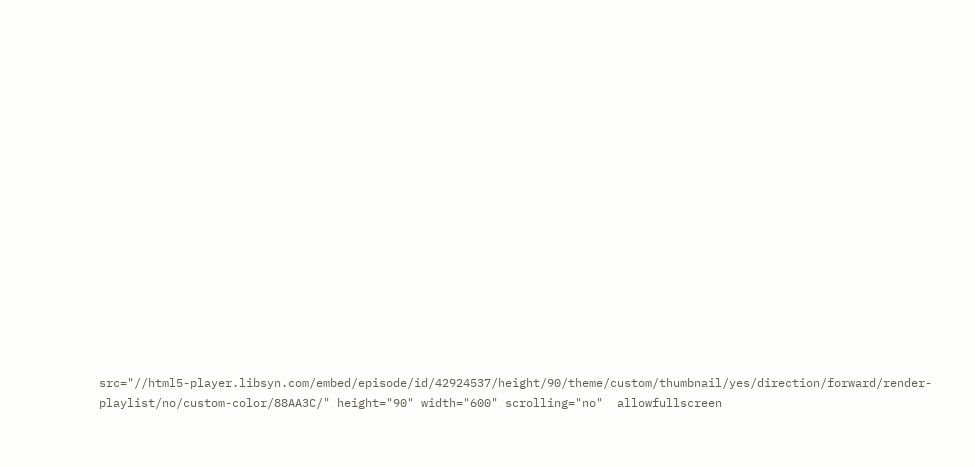src="//html5-player.libsyn.com/embed/episode/id/42924537/height/90/theme/custom/thumbnail/yes/direction/forward/render-playlist/no/custom-color/88AA3C/" height="90" width="600" scrolling="no"  allowfullscreen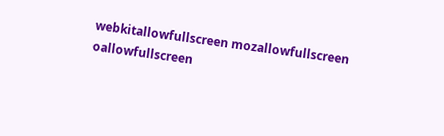webkitallowfullscreen mozallowfullscreen oallowfullscreen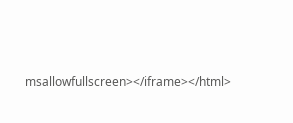msallowfullscreen></iframe></html>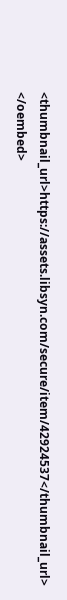<thumbnail_url>https://assets.libsyn.com/secure/item/42924537</thumbnail_url>
</oembed>